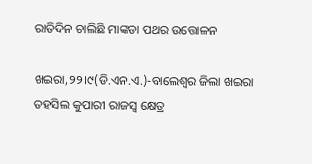ରାତିଦିନ ଚାଲିଛି ମାଙ୍କଡା ପଥର ଉତ୍ତୋଳନ

ଖଇରା,୨୨।୯(ଡି.ଏନ.ଏ.)-ବାଲେଶ୍ୱର ଜିଲା ଖଇରା ତହସିଲ କୁପାରୀ ରାଜସ୍ବ କ୍ଷେତ୍ର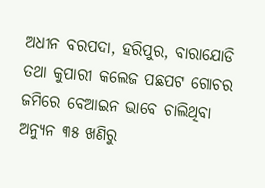ଅଧୀନ ବରପଦା, ହରିପୁର, ବାରାଯୋଡି ତଥା କୁପାରୀ କଲେଜ ପଛପଟ ଗୋଚର ଜମିରେ ବେଆଇନ ଭାବେ ଚାଲିଥିବା ଅନ୍ୟୁନ ୩୫ ଖଣିରୁ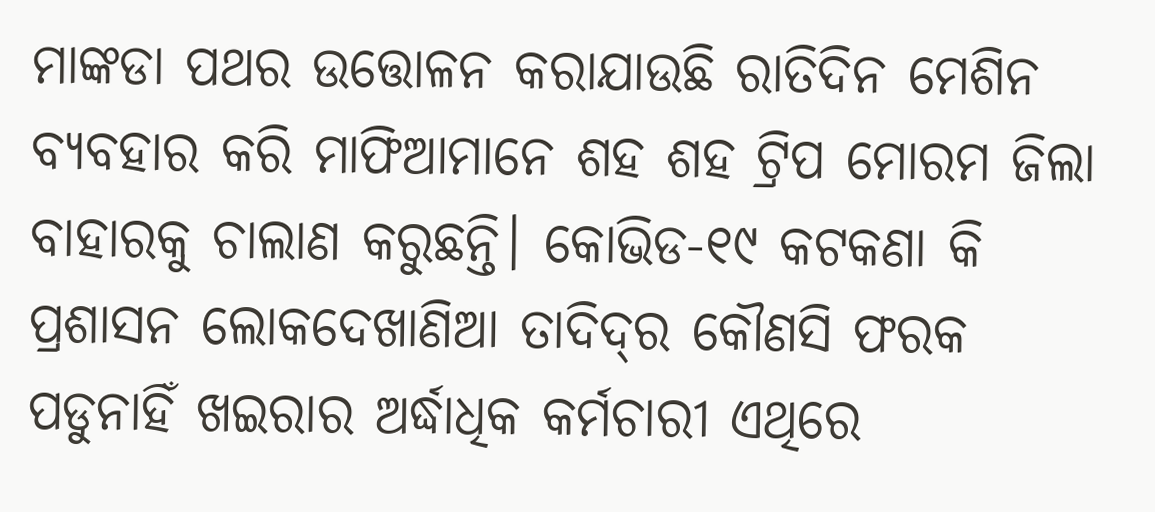ମାଙ୍କଡା ପଥର ଉତ୍ତୋଳନ କରାଯାଉଛି ରାତିଦିନ ମେଶିନ ବ୍ୟବହାର କରି ମାଫିଆମାନେ ଶହ ଶହ ଟ୍ରିପ ମୋରମ ଜିଲା ବାହାରକୁ ଚାଲାଣ କରୁଛନ୍ତି। କୋଭିଡ-୧୯ କଟକଣା କି ପ୍ରଶାସନ ଲୋକଦେଖାଣିଆ ତାଦିଦ୍‌ର କୌଣସି ଫରକ ପଡୁନାହିଁ ଖଇରାର ଅର୍ଦ୍ଧାଧିକ କର୍ମଚାରୀ ଏଥିରେ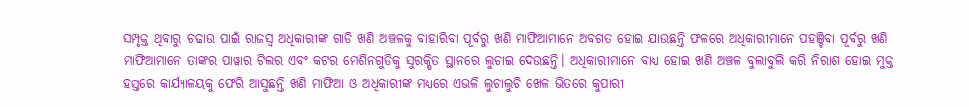ସମ୍ପୃକ୍ତ ଥିବାରୁ ଚଢାଉ ପାଇଁ ରାଜସ୍ବ ଅଧିକାରୀଙ୍କ ଗାଡି ଖଣି ଅଞ୍ଚଳକୁ ବାହାରିବା ପୂର୍ବରୁ ଖଣି ମାଫିଆମାନେ ଅବଗତ ହୋଇ ଯାଉଛନ୍ତି ଫଳରେ ଅଧିକାରୀମାନେ ପହଞ୍ଚିବା ପୂର୍ବରୁ ଖଣି ମାଫିଆମାନେ ତାଙ୍କର ପାୱାର ଟିଲର ଏବଂ କଟର ମେଶିନଗୁଡିକୁ ସୁରକ୍ଷିତ ସ୍ଥାନରେ ଲୁଚାଇ ଦେଉଛନ୍ତି। ଅଧିକାରୀମାନେ ବାଧ୍ୟ ହୋଇ ଖଣି ଅଞ୍ଚଳ ବୁଲାବୁଲି କରି ନିରାଶ ହୋଇ ମୁକ୍ତ ହସ୍ତରେ କାର୍ଯ୍ୟାଳୟକୁ ଫେରି ଆସୁଛନ୍ତି ଖଣି ମାଫିଆ ଓ ଅଧିକାରୀଙ୍କ ମଧ୍ୟରେ ଏଭଳି ଲୁଚାଲୁଚି ଖେଳ ଭିତରେ କୁପାରୀ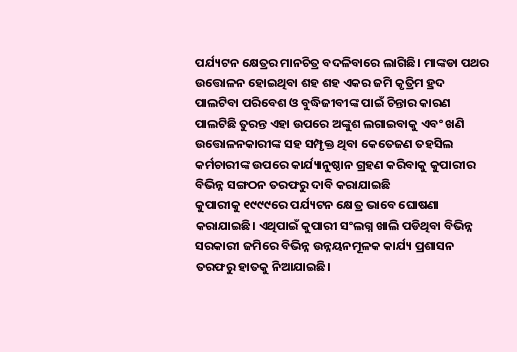ପର୍ଯ୍ୟଟନ କ୍ଷେତ୍ରର ମାନଚିତ୍ର ବଦଳିବାରେ ଲାଗିଛି। ମାଙ୍କଡା ପଥର ଉତ୍ତୋଳନ ହୋଇଥିବା ଶହ ଶହ ଏକର ଜମି କୃତ୍ରିମ ହ୍ରଦ ପାଲଟିବା ପରିବେଶ ଓ ବୁଦ୍ଧିଜୀବୀଙ୍କ ପାଇଁ ଚିନ୍ତାର କାରଣ ପାଲଟିଛି ତୁରନ୍ତ ଏହା ଉପରେ ଅଙ୍କୁଶ ଲଗାଇବାକୁ ଏବଂ ଖଣି ଉତ୍ତୋଳନକାରୀଙ୍କ ସହ ସମ୍ପୃକ୍ତ ଥିବା କେତେଜଣ ତହସିଲ କର୍ମଚାରୀଙ୍କ ଉପରେ କାର୍ଯ୍ୟାନୁଷ୍ଠାନ ଗ୍ରହଣ କରିବାକୁ କୁପାରୀର ବିଭିନ୍ନ ସଙ୍ଗଠନ ତରଫରୁ ଦାବି କରାଯାଇଛି
କୁପାରୀକୁ ୧୯୯୯ରେ ପର୍ଯ୍ୟଟନ କ୍ଷେତ୍ର ଭାବେ ଘୋଷଣା କରାଯାଇଛି। ଏଥିପାଇଁ କୁପାରୀ ସଂଲଗ୍ନ ଖାଲି ପଡିଥିବା ବିଭିନ୍ନ ସରକାରୀ ଜମିରେ ବିଭିନ୍ନ ଉନ୍ନୟନମୂଳକ କାର୍ଯ୍ୟ ପ୍ରଶାସନ ତରଫରୁ ହାତକୁ ନିଆଯାଇଛି।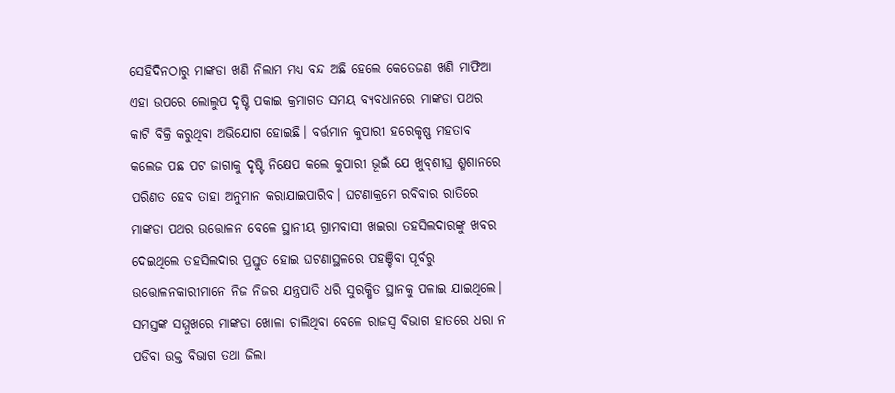ସେହିଦିନଠାରୁ ମାଙ୍କଡା ଖଣି ନିଲାମ ମଧ୍ୟ ବନ୍ଦ ଅଛି ହେଲେ କେତେଜଣ ଖଣି ମାଫିଆ ଏହା ଉପରେ ଲୋଲୁପ ଦୃଷ୍ଟି ପକାଇ କ୍ରମାଗତ ସମୟ ବ୍ୟବଧାନରେ ମାଙ୍କଡା ପଥର କାଟି ବିକ୍ରି କରୁଥିବା ଅଭିଯୋଗ ହୋଇଛି। ବର୍ତ୍ତମାନ କୁପାରୀ ହରେକୃଷ୍ଣ ମହତାବ କଲେଜ ପଛ ପଟ ଜାଗାକୁ ଦୃଷ୍ଟି ନିକ୍ଷେପ କଲେ କୁପାରୀ ଭୂଇଁ ଯେ ଖୁବ୍‌ଶୀଘ୍ର ଶ୍ମଶାନରେ ପରିଣତ ହେବ ତାହା ଅନୁମାନ କରାଯାଇପାରିବ। ଘଟଣାକ୍ରମେ ରବିବାର ରାତିରେ ମାଙ୍କଡା ପଥର ଉତ୍ତୋଳନ ବେଳେ ସ୍ଥାନୀୟ ଗ୍ରାମବାସୀ ଖଇରା ତହସିଲଦାରଙ୍କୁ ଖବର ଦେଇଥିଲେ ତହସିଲଦାର ପ୍ରସ୍ତୁତ ହୋଇ ଘଟଣାସ୍ଥଳରେ ପହଞ୍ଚିବା ପୂର୍ବରୁ ଉତ୍ତୋଳନକାରୀମାନେ ନିଜ ନିଜର ଯନ୍ତ୍ରପାତି ଧରି ସୁରକ୍ଷିତ ସ୍ଥାନକୁ ପଳାଇ ଯାଇଥିଲେ। ସମସ୍ତଙ୍କ ସମ୍ମୁଖରେ ମାଙ୍କଡା ଖୋଳା ଚାଲିଥିବା ବେଳେ ରାଜସ୍ବ ବିଭାଗ ହାତରେ ଧରା ନ ପଡିବା ଉକ୍ତ ବିଭାଗ ତଥା ଜିଲା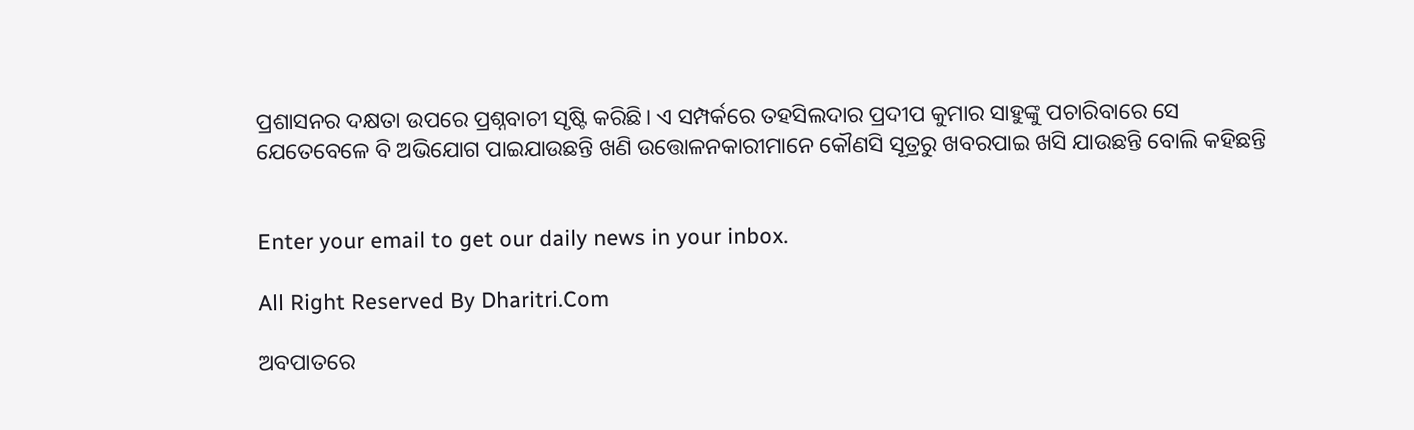ପ୍ରଶାସନର ଦକ୍ଷତା ଉପରେ ପ୍ରଶ୍ନବାଚୀ ସୃଷ୍ଟି କରିଛି। ଏ ସମ୍ପର୍କରେ ତହସିଲଦାର ପ୍ରଦୀପ କୁମାର ସାହୁଙ୍କୁ ପଚାରିବାରେ ସେ ଯେତେବେଳେ ବି ଅଭିଯୋଗ ପାଇଯାଉଛନ୍ତି ଖଣି ଉତ୍ତୋଳନକାରୀମାନେ କୌଣସି ସୂତ୍ରରୁ ଖବରପାଇ ଖସି ଯାଉଛନ୍ତି ବୋଲି କହିଛନ୍ତି


Enter your email to get our daily news in your inbox.

All Right Reserved By Dharitri.Com

ଅବପାତରେ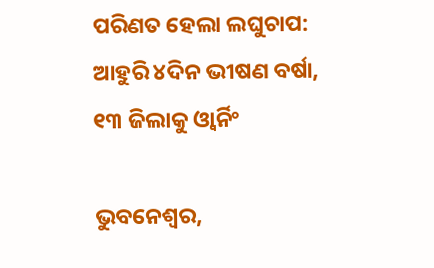ପରିଣତ ହେଲା ଲଘୁଚାପ: ଆହୁରି ୪ଦିନ ଭୀଷଣ ବର୍ଷା, ୧୩ ଜିଲାକୁ ଓ୍ବାର୍ନିଂ

ଭୁବନେଶ୍ୱର,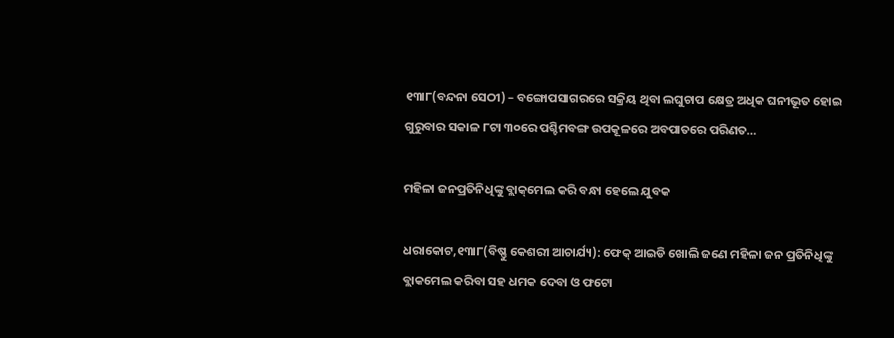୧୩ା୮(ବନ୍ଦନା ସେଠୀ) – ବଙ୍ଗୋପସାଗରରେ ସକ୍ରିୟ ଥିବା ଲଘୁଚାପ କ୍ଷେତ୍ର ଅଧିକ ଘନୀଭୂତ ହୋଇ ଗୁରୁବାର ସକାଳ ୮ଟା ୩୦ରେ ପଶ୍ଚିମବଙ୍ଗ ଉପକୂଳରେ ଅବପାତରେ ପରିଣତ…

ମହିଳା ଜନପ୍ରତିନିଧିଙ୍କୁ ବ୍ଲାକ୍‌ମେଲ କରି ବନ୍ଧା ହେଲେ ଯୁବକ

ଧରାକୋଟ,୧୩ା୮(ବିଷ୍ଣୁ କେଶରୀ ଆଚାର୍ଯ୍ୟ): ଫେକ୍‌ ଆଇଡି ଖୋଲି ଜଣେ ମହିଳା ଜନ ପ୍ରତିନିଧିଙ୍କୁ ବ୍ଲାକମେଲ କରିବା ସହ ଧମକ ଦେବା ଓ ଫଟୋ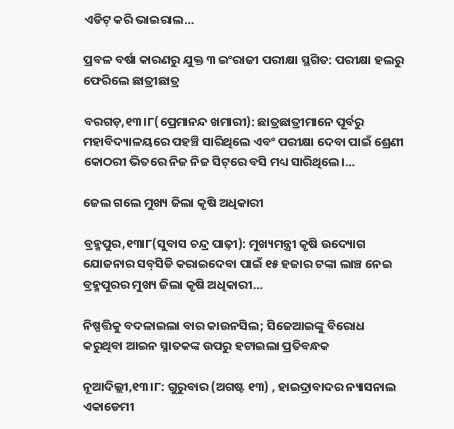ଏଡିଟ୍‌ କରି ଭାଇରାଲ…

ପ୍ରବଳ ବର୍ଷା କାରଣରୁ ଯୁକ୍ତ ୩ ଇଂରାଜୀ ପରୀକ୍ଷା ସ୍ଥଗିତ: ପରୀକ୍ଷା ହଲରୁ ଫେରିଲେ ଛାତ୍ରୀଛାତ୍ର

ବରଗଡ଼,୧୩।୮(ପ୍ରେମାନନ୍ଦ ଖମାରୀ): ଛାତ୍ରଛାତ୍ରୀମାନେ ପୂର୍ବରୁ ମହାବିଦ୍ୟାଳୟରେ ପହଞ୍ଚି ସାରିଥିଲେ ଏବଂ ପରୀକ୍ଷା ଦେବା ପାଇଁ ଶ୍ରେଣୀ କୋଠରୀ ଭିତରେ ନିଜ ନିଜ ସିଟ୍‌ରେ ବସି ମଧ୍ୟ ସାରିଥିଲେ।…

ଜେଲ ଗଲେ ମୁଖ୍ୟ ଜିଲା କୃଷି ଅଧିକାରୀ

ବ୍ରହ୍ମପୁର,୧୩ା୮(ସୁବାସ ଚନ୍ଦ୍ର ପାଢ଼ୀ): ମୁଖ୍ୟମନ୍ତ୍ରୀ କୃଷି ଉଦ୍ୟୋଗ ଯୋଜନାର ସବ୍‌ସିଡି କରାଇଦେବା ପାଇଁ ୧୫ ହଜାର ଟଙ୍କା ଲାଞ୍ଚ ନେଇ ବ୍ରହ୍ମପୁରର ମୁଖ୍ୟ ଜିଲା କୃଷି ଅଧିକାରୀ…

ନିଷ୍ପତ୍ତିକୁ ବଦଳାଇଲା ବାର କାଉନସିଲ; ସିଜେଆଇଙ୍କୁ ବିରୋଧ କରୁଥିବା ଆଇନ ସ୍ନାତକଙ୍କ ଉପରୁ ହଟାଇଲା ପ୍ରତିବନ୍ଧକ

ନୂଆଦିଲ୍ଲୀ,୧୩।୮: ଗୁରୁବାର (ଅଗଷ୍ଟ ୧୩) , ହାଇଦ୍ରାବାଦର ନ୍ୟାସନାଲ ଏକାଡେମୀ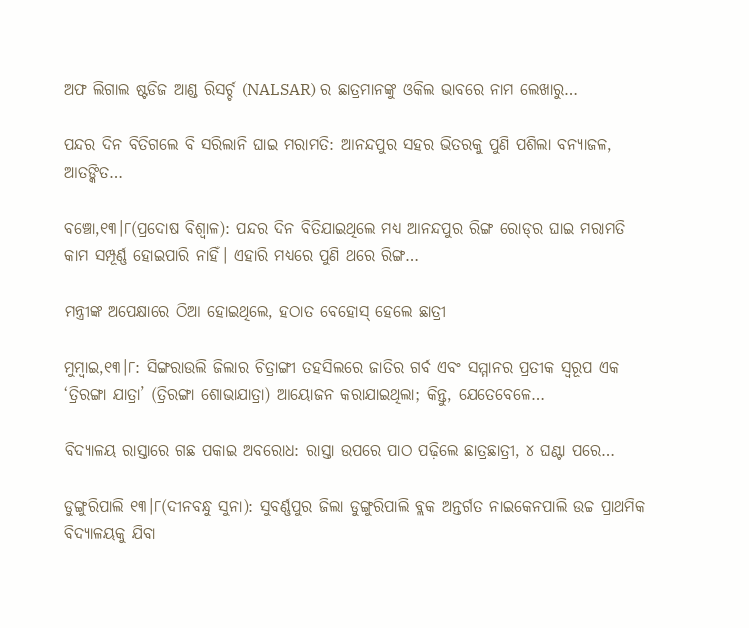ଅଫ ଲିଗାଲ ଷ୍ଟଡିଜ ଆଣ୍ଡ ରିସର୍ଚ୍ଚ (NALSAR) ର ଛାତ୍ରମାନଙ୍କୁ ଓକିଲ ଭାବରେ ନାମ ଲେଖାରୁ…

ପନ୍ଦର ଦିନ ବିତିଗଲେ ବି ସରିଲାନି ଘାଇ ମରାମତି: ଆନନ୍ଦପୁର ସହର ଭିତରକୁ ପୁଣି ପଶିଲା ବନ୍ୟାଜଳ, ଆତଙ୍କିତ…

ବଞ୍ଚୋ,୧୩।୮(ପ୍ରଦୋଷ ବିଶ୍ୱାଳ): ପନ୍ଦର ଦିନ ବିତିଯାଇଥିଲେ ମଧ୍ୟ ଆନନ୍ଦପୁର ରିଙ୍ଗ ରୋଡ୍‌ର ଘାଇ ମରାମତି କାମ ସମ୍ପୂର୍ଣ୍ଣ ହୋଇପାରି ନାହିଁ। ଏହାରି ମଧ୍ୟରେ ପୁଣି ଥରେ ରିଙ୍ଗ…

ମନ୍ତ୍ରୀଙ୍କ ଅପେକ୍ଷାରେ ଠିଆ ହୋଇଥିଲେ, ହଠାତ ବେହୋସ୍‌ ହେଲେ ଛାତ୍ରୀ

ମୁମ୍ବାଇ,୧୩।୮: ସିଙ୍ଗରାଉଲି ଜିଲାର ଚିତ୍ରାଙ୍ଗୀ ତହସିଲରେ ଜାତିର ଗର୍ବ ଏବଂ ସମ୍ମାନର ପ୍ରତୀକ ସ୍ବରୂପ ଏକ ‘ତ୍ରିରଙ୍ଗା ଯାତ୍ରା’ (ତ୍ରିରଙ୍ଗା ଶୋଭାଯାତ୍ରା) ଆୟୋଜନ କରାଯାଇଥିଲା; କିନ୍ତୁ, ଯେତେବେଳେ…

ବିଦ୍ୟାଳୟ ରାସ୍ତାରେ ଗଛ ପକାଇ ଅବରୋଧ: ରାସ୍ତା ଉପରେ ପାଠ ପଢ଼ିଲେ ଛାତ୍ରଛାତ୍ରୀ, ୪ ଘଣ୍ଟା ପରେ…

ଡୁଙ୍ଗୁରିପାଲି ୧୩।୮(ଦୀନବନ୍ଧୁ ସୁନା): ସୁବର୍ଣ୍ଣପୁର ଜିଲା ଡୁଙ୍ଗୁରିପାଲି ବ୍ଲକ ଅନ୍ତର୍ଗତ ନାଇକେନପାଲି ଉଚ୍ଚ ପ୍ରାଥମିକ ବିଦ୍ୟାଳୟକୁ ଯିବା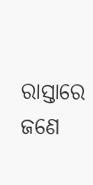ରାସ୍ତାରେ ଜଣେ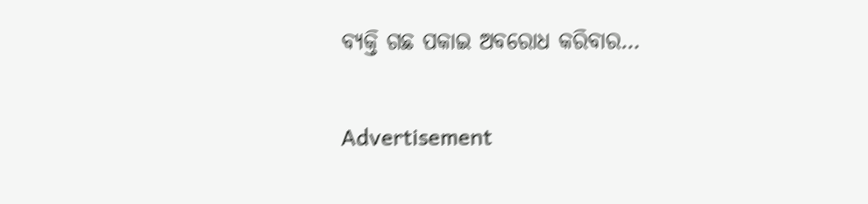ବ୍ୟକ୍ତି ଗଛ ପକାଇ ଅବରୋଧ କରିବାର…

Advertisement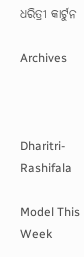ଧରିତ୍ରୀ କାର୍ଟୁନ

Archives



Dharitri-Rashifala

Model This Week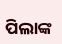ପିଲାଙ୍କ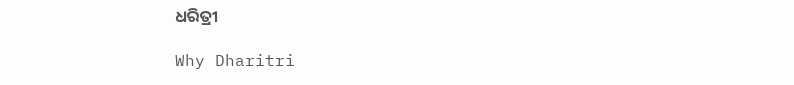ଧରିତ୍ରୀ

Why Dharitri